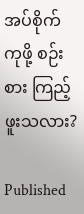အပ်စိုက်ကုဖို့ စဉ်းစား ကြည့်ဖူးသလား?

Published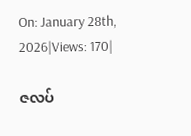On: January 28th, 2026|Views: 170|

ဇလပ်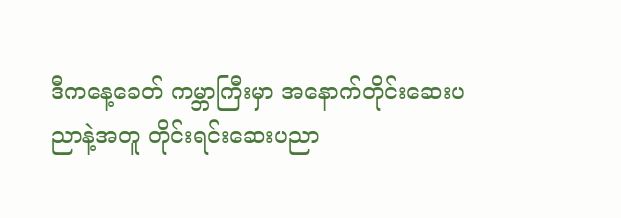ဒီကနေ့ခေတ် ကမ္ဘာကြီးမှာ အနောက်တိုင်းဆေးပညာနဲ့အတူ တိုင်းရင်းဆေးပညာ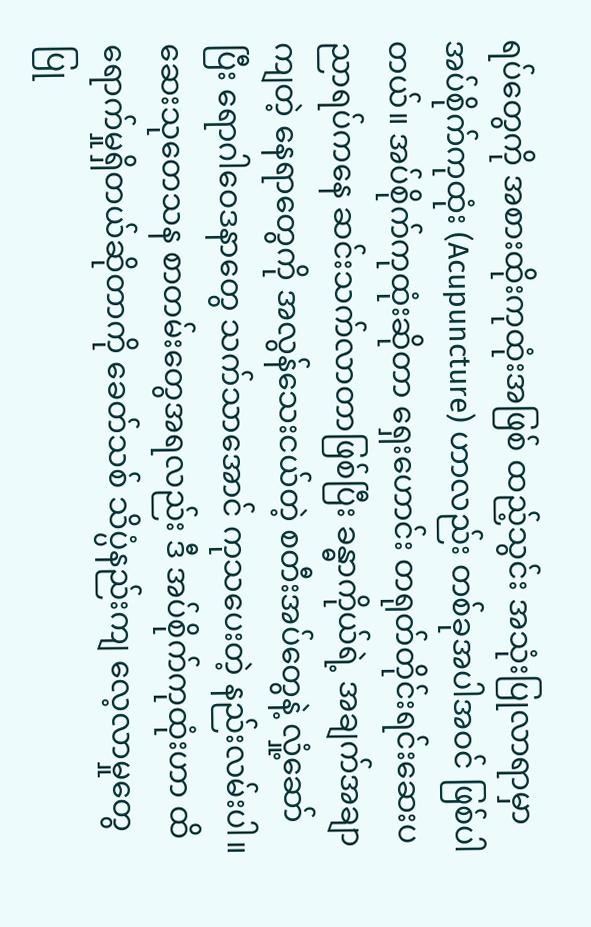ရပ်တွေကို အစားထိုးကုထုံးအဖြစ် ထည့်သွင်း အသုံးပြုလာရာမှာ အပ်စိုက်ကုထုံး (Acupuncture) ဟာလည်း တစ်ခုအပါအဝင် ဖြစ်ပါတယ်။ အပ်စိုက်ကုထုံးဆိုတာ ရှေးဟောင်း တရုတ်တိုင်းရင်းဆေးပညာရပ်ကနေ ဆင်းသက်လာတာဖြစ်ပြီး ခန္ဓာကိုယ်ရဲ့ အချက်အချာကျတဲ့ နေရာတွေကို အလွန်သေးငယ်တဲ့ စတီးအပ်တွေနဲ့ လှုံ့ဆော်ပြီး ရောဂါဝေဒနာတွေ သက်သာအောင် ကုသပေးတဲ့ နည်းလမ်းပါ။ ဆေးသုတေသန စာတမ်းတွေအရလည်း ဒီ အပ်စိုက်ကုထုံးဟာ ထိရောက်မှုရှိတယ်ဆိုတာကို ခေတ်သစ် သိပ္ပံနည်းကျ လေ့လာမှုတွေ ပြု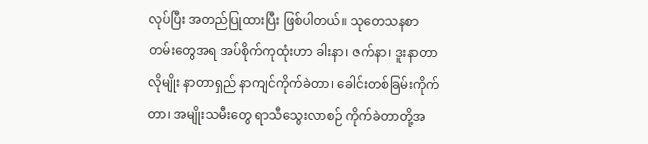လုပ်ပြီး အတည်ပြုထားပြီး ဖြစ်ပါတယ်။ သုတေသနစာတမ်းတွေအရ အပ်စိုက်ကုထုံးဟာ ခါးနာ၊ ဇက်နာ၊ ဒူးနာတာလိုမျိုး နာတာရှည် နာကျင်ကိုက်ခဲတာ၊ ခေါင်းတစ်ခြမ်းကိုက်တာ၊ အမျိုးသမီးတွေ ရာသီသွေးလာစဉ် ကိုက်ခဲတာတို့အ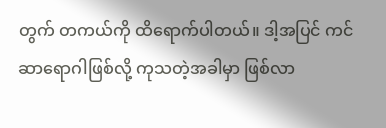တွက် တကယ်ကို ထိရောက်ပါတယ်။ ဒါ့အပြင် ကင်ဆာရောဂါဖြစ်လို့ ကုသတဲ့အခါမှာ ဖြစ်လာ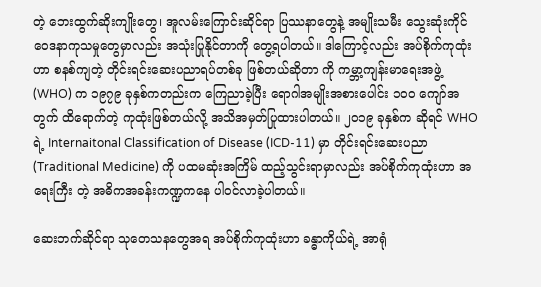တဲ့ ဘေးထွက်ဆိုးကျိုးတွေ၊ အူလမ်းကြောင်းဆိုင်ရာ ပြဿနာတွေနဲ့ အမျိုးသမီး သွေးဆုံးကိုင်ဝေဒနာကုသမှုတွေမှာလည်း အသုံးပြုနိုင်တာကို တွေ့ရပါတယ်။ ဒါကြောင့်လည်း အပ်စိုက်ကုထုံးဟာ စနစ်ကျတဲ့ တိုင်းရင်းဆေးပညာရပ်တစ်ခု ဖြစ်တယ်ဆိုတာ ကို ကမ္ဘာ့ကျန်းမာရေးအဖွဲ့ (WHO) က ၁၉၇၉ ခုနှစ်ကတည်းက ကြေညာခဲ့ပြီး ရောဂါအမျိုးအစားပေါင်း ၁၀၀ ကျော်အတွက် ထိရောက်တဲ့ ကုထုံးဖြစ်တယ်လို့ အသိအမှတ်ပြုထားပါတယ်။ ၂၀၁၉ ခုနှစ်က ဆိုရင် WHO ရဲ့ Internaitonal Classification of Disease (ICD-11) မှာ တိုင်းရင်းဆေးပညာ (Traditional Medicine) ကို ပထမဆုံးအကြိမ် ထည့်သွင်းရာမှာလည်း အပ်စိုက်ကုထုံးဟာ အရေးကြီး တဲ့ အဓိကအခန်းကဏ္ဍကနေ ပါဝင်လာခဲ့ပါတယ်။

ဆေးဘက်ဆိုင်ရာ သုတေသနတွေအရ အပ်စိုက်ကုထုံးဟာ ခန္ဓာကိုယ်ရဲ့ အာရုံ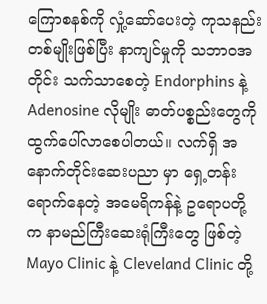ကြောစနစ်ကို လှုံ့ဆော်ပေးတဲ့ ကုသနည်းတစ်မျိုးဖြစ်ပြီး နာကျင်မှုကို သဘာဝအတိုင်း သက်သာစေတဲ့ Endorphins နဲ့ Adenosine လိုမျိုး ဓာတ်ပစ္စည်းတွေကို ထွက်ပေါ်လာစေပါတယ်။ လက်ရှိ အနောက်တိုင်းဆေးပညာ မှာ ရှေ့တန်းရောက်နေတဲ့ အမေရိကန်နဲ့ ဥရောပတို့က နာမည်ကြီးဆေးရုံကြီးတွေ ဖြစ်တဲ့ Mayo Clinic နဲ့ Cleveland Clinic တို့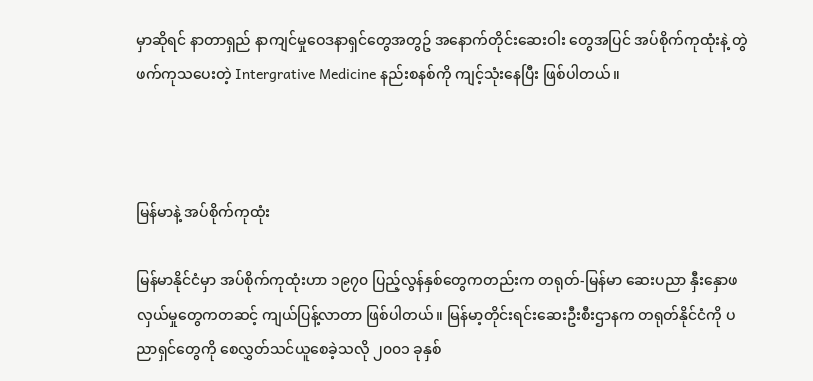မှာဆိုရင် နာတာရှည် နာကျင်မှုဝေဒနာရှင်တွေအတွဥ် အနောက်တိုင်းဆေးဝါး တွေအပြင် အပ်စိုက်ကုထုံးနဲ့ တွဲဖက်ကုသပေးတဲ့ Intergrative Medicine နည်းစနစ်ကို ကျင့်သုံးနေပြီး ဖြစ်ပါတယ်။



မြန်မာနဲ့ အပ်စိုက်ကုထုံး

မြန်မာနိုင်ငံမှာ အပ်စိုက်ကုထုံးဟာ ၁၉၇၀ ပြည့်လွန်နှစ်တွေကတည်းက တရုတ်-မြန်မာ ဆေးပညာ နှီးနှောဖလှယ်မှုတွေကတဆင့် ကျယ်ပြန့်လာတာ ဖြစ်ပါတယ်။ မြန်မာ့တိုင်းရင်းဆေးဦးစီးဌာနက တရုတ်နိုင်ငံကို ပညာရှင်တွေကို စေလွှတ်သင်ယူစေခဲ့သလို ၂၀၀၁ ခုနှစ်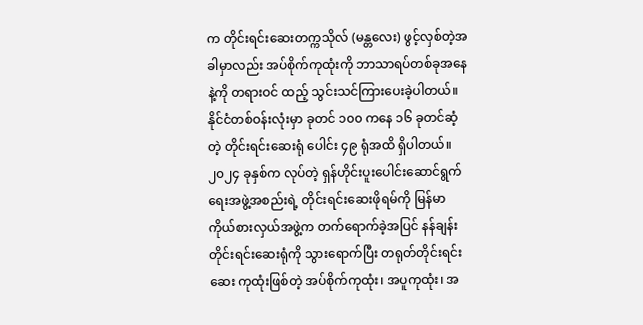က တိုင်းရင်းဆေးတက္ကသိုလ် (မန္တလေး) ဖွင့်လှစ်တဲ့အခါမှာလည်း အပ်စိုက်ကုထုံးကို ဘာသာရပ်တစ်ခုအနေနဲ့ကို တရားဝင် ထည့် သွင်းသင်ကြားပေးခဲ့ပါတယ်။ နိုင်ငံတစ်ဝန်းလုံးမှာ ခုတင် ၁၀၀ ကနေ ၁၆ ခုတင်ဆံ့တဲ့ တိုင်းရင်းဆေးရုံ ပေါင်း ၄၉ ရုံအထိ ရှိပါတယ်။ ၂၀၂၄ ခုနှစ်က လုပ်တဲ့ ရှန်ဟိုင်းပူးပေါင်းဆောင်ရွက်ရေးအဖွဲ့အစည်းရဲ့ တိုင်းရင်းဆေးဖိုရမ်ကို မြန်မာကိုယ်စားလှယ်အဖွဲ့က တက်ရောက်ခဲ့အပြင် နန်ချန်းတိုင်းရင်းဆေးရုံကို သွားရောက်ပြီး တရုတ်တိုင်းရင်းဆေး ကုထုံးဖြစ်တဲ့ အပ်စိုက်ကုထုံး၊ အပူကုထုံး၊ အ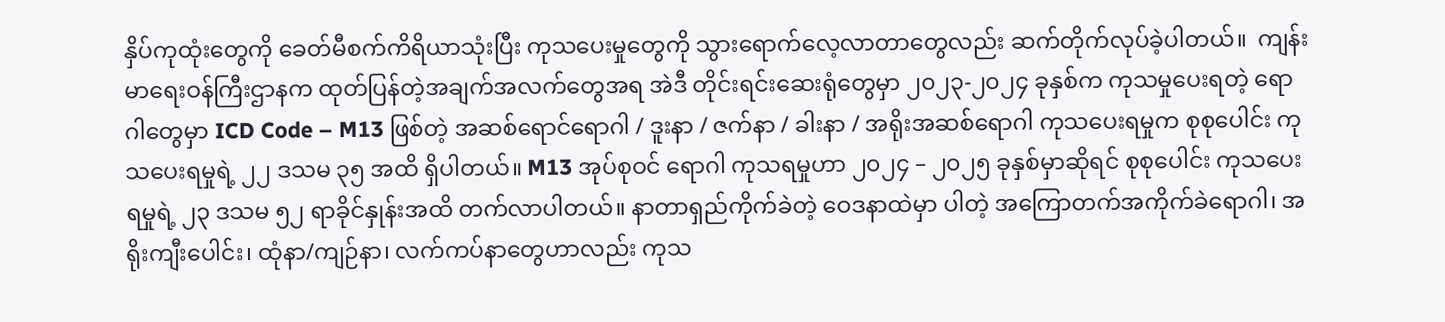နှိပ်ကုထုံးတွေကို ခေတ်မီစက်ကိရိယာသုံးပြီး ကုသပေးမှုတွေကို သွားရောက်လေ့လာတာတွေလည်း ဆက်တိုက်လုပ်ခဲ့ပါတယ်။  ကျန်းမာရေးဝန်ကြီးဌာနက ထုတ်ပြန်တဲ့အချက်အလက်တွေအရ အဲဒီ တိုင်းရင်းဆေးရုံတွေမှာ ၂၀၂၃-၂၀၂၄ ခုနှစ်က ကုသမှုပေးရတဲ့ ရောဂါတွေမှာ ICD Code – M13 ဖြစ်တဲ့ အဆစ်ရောင်ရောဂါ / ဒူးနာ / ဇက်နာ / ခါးနာ / အရိုးအဆစ်ရောဂါ ကုသပေးရမှုက စုစုပေါင်း ကုသပေးရမှုရဲ့ ၂၂ ဒသမ ၃၅ အထိ ရှိပါတယ်။ M13 အုပ်စုဝင် ရောဂါ ကုသရမှုဟာ ၂၀၂၄ – ၂၀၂၅ ခုနှစ်မှာဆိုရင် စုစုပေါင်း ကုသပေးရမှုရဲ့ ၂၃ ဒသမ ၅၂ ရာခိုင်နှုန်းအထိ တက်လာပါတယ်။ နာတာရှည်ကိုက်ခဲတဲ့ ဝေဒနာထဲမှာ ပါတဲ့ အကြောတက်အကိုက်ခဲရောဂါ၊ အရိုးကျီးပေါင်း၊ ထုံနာ/ကျဉ်နာ၊ လက်ကပ်နာတွေဟာလည်း ကုသ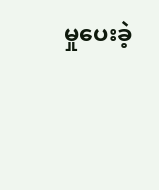မှုပေးခဲ့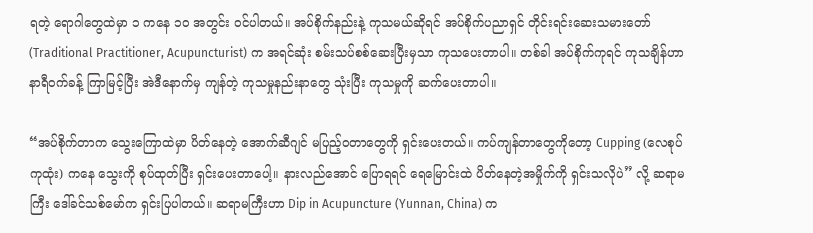ရတဲ့ ရောဂါတွေထဲမှာ ၁ ကနေ ၁၀ အတွင်း ဝင်ပါတယ်။ အပ်စိုက်နည်းနဲ့ ကုသမယ်ဆိုရင် အပ်စိုက်ပညာရှင် တိုင်းရင်းဆေးသမားတော် (Traditional Practitioner, Acupuncturist) က အရင်ဆုံး စမ်းသပ်စစ်ဆေးပြီးမှသာ ကုသပေးတာပါ။ တစ်ခါ အပ်စိုက်ကုရင် ကုသချိန်ဟာ နာရီဝက်ခန့် ကြာမြင့်ပြီး အဲဒီနောက်မှ ကျန်တဲ့ ကုသမှုနည်းနာတွေ သုံးပြီး ကုသမှုကို ဆက်ပေးတာပါ။

“အပ်စိုက်တာက သွေးကြောထဲမှာ ပိတ်နေတဲ့ အောက်ဆီဂျင် မပြည့်ဝတာတွေကို ရှင်းပေးတယ်။ ကပ်ကျန်တာတွေကိုတော့ Cupping (လေစုပ်ကုထုံး) ကနေ သွေးကို စုပ်ထုတ်ပြီး ရှင်းပေးတာပေါ့။ နားလည်အောင် ပြောရရင် ရေမြောင်းထဲ ပိတ်နေတဲ့အမှိုက်ကို ရှင်းသလိုပဲ” လို့ ဆရာမကြီး ဒေါ်ခင်သစ်မော်က ရှင်းပြပါတယ်။ ဆရာမကြီးဟာ Dip in Acupuncture (Yunnan, China) က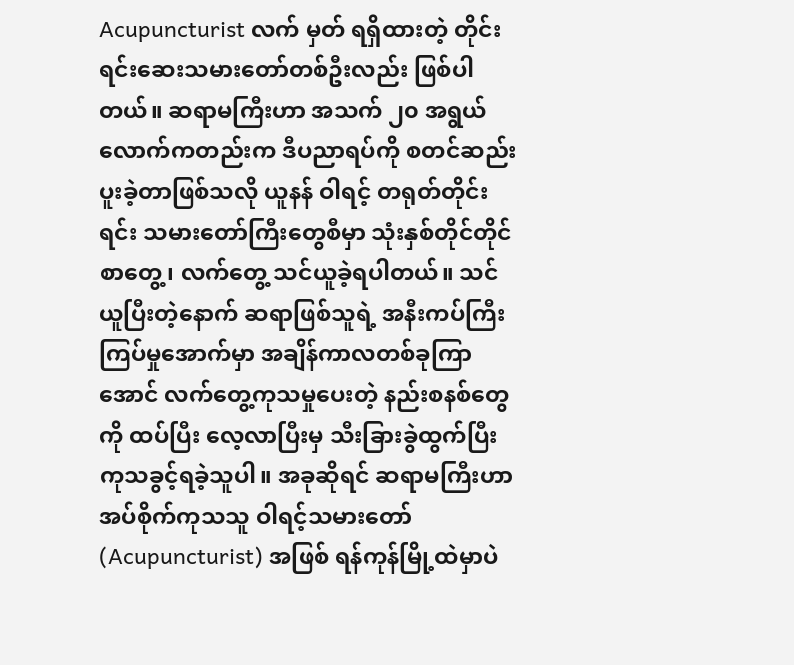Acupuncturist လက် မှတ် ရရှိထားတဲ့ တိုင်းရင်းဆေးသမားတော်တစ်ဦးလည်း ဖြစ်ပါတယ်။ ဆရာမကြီးဟာ အသက် ၂၀ အရွယ်လောက်ကတည်းက ဒီပညာရပ်ကို စတင်ဆည်းပူးခဲ့တာဖြစ်သလို ယူနန် ဝါရင့် တရုတ်တိုင်းရင်း သမားတော်ကြီးတွေစီမှာ သုံးနှစ်တိုင်တိုင် စာတွေ့၊ လက်တွေ့ သင်ယူခဲ့ရပါတယ်။ သင်ယူပြီးတဲ့နောက် ဆရာဖြစ်သူရဲ့ အနီးကပ်ကြီးကြပ်မှုအောက်မှာ အချိန်ကာလတစ်ခုကြာအောင် လက်တွေ့ကုသမှုပေးတဲ့ နည်းစနစ်တွေကို ထပ်ပြီး လေ့လာပြီးမှ သီးခြားခွဲထွက်ပြီး ကုသခွင့်ရခဲ့သူပါ။ အခုဆိုရင် ဆရာမကြီးဟာ အပ်စိုက်ကုသသူ ဝါရင့်သမားတော် (Acupuncturist) အဖြစ် ရန်ကုန်မြို့ထဲမှာပဲ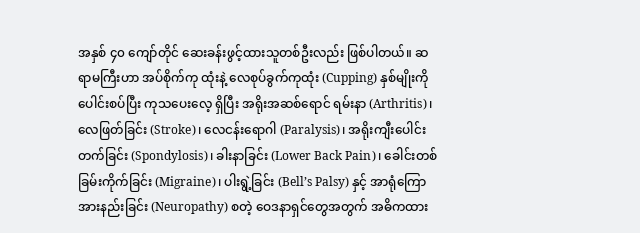အနှစ် ၄၀ ကျော်တိုင် ဆေးခန်းဖွင့်ထားသူတစ်ဦးလည်း ဖြစ်ပါတယ်။ ဆရာမကြီးဟာ အပ်စိုက်ကု ထုံးနဲ့ လေစုပ်ခွက်ကုထုံး (Cupping) နှစ်မျိုးကို ပေါင်းစပ်ပြီး ကုသပေးလေ့ ရှိပြီး အရိုးအဆစ်ရောင် ရမ်းနာ (Arthritis)၊ လေဖြတ်ခြင်း (Stroke)၊ လေငန်းရောဂါ (Paralysis)၊ အရိုးကျီးပေါင်းတက်ခြင်း (Spondylosis)၊ ခါးနာခြင်း (Lower Back Pain)၊ ခေါင်းတစ်ခြမ်းကိုက်ခြင်း (Migraine)၊ ပါးရွဲ့ခြင်း (Bell’s Palsy) နှင့် အာရုံကြောအားနည်းခြင်း (Neuropathy) စတဲ့ ဝေဒနာရှင်တွေအတွက် အဓိကထား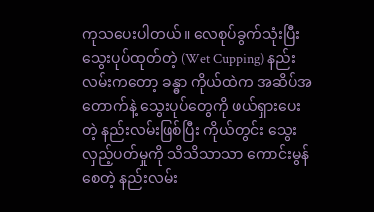ကုသပေးပါတယ်။ လေစုပ်ခွက်သုံးပြီး သွေးပုပ်ထုတ်တဲ့ (Wet Cupping) နည်းလမ်းကတော့ ခန္ဓာ ကိုယ်ထဲက အဆိပ်အတောက်နဲ့ သွေးပုပ်တွေကို ဖယ်ရှားပေးတဲ့ နည်းလမ်းဖြစ်ပြီး ကိုယ်တွင်း သွေးလှည့်ပတ်မှုကို သိသိသာသာ ကောင်းမွန်စေတဲ့ နည်းလမ်း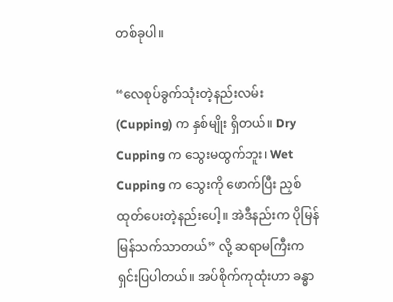တစ်ခုပါ။

“လေစုပ်ခွက်သုံးတဲ့နည်းလမ်း (Cupping) က နှစ်မျိုး ရှိတယ်။ Dry Cupping က သွေးမထွက်ဘူး၊ Wet Cupping က သွေးကို ဖောက်ပြီး ညှစ်ထုတ်ပေးတဲ့နည်းပေါ့။ အဲဒီနည်းက ပိုမြန်မြန်သက်သာတယ်” လို့ ဆရာမကြီးက ရှင်းပြပါတယ်။ အပ်စိုက်ကုထုံးဟာ ခန္ဓာ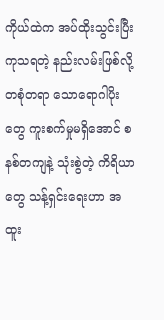ကိုယ်ထဲက အပ်ထိုးသွင်းပြီး ကုသရတဲ့ နည်းလမ်းဖြစ်လို့ တစုံတရာ သောရောဂါပိုးတွေ ကူးစက်မှုမရှိအောင် စနစ်တကျနဲ့ သုံးစွဲတဲ့ ကိရိယာတွေ သန့်ရှင်းရေးဟာ အထူး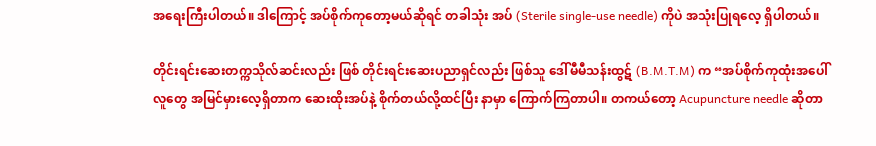အရေးကြီးပါတယ်။ ဒါကြောင့် အပ်စိုက်ကုတော့မယ်ဆိုရင် တခါသုံး အပ် (Sterile single-use needle) ကိုပဲ အသုံးပြုရလေ့ ရှိပါတယ်။

တိုင်းရင်းဆေးတက္ကသိုလ်ဆင်းလည်း ဖြစ် တိုင်းရင်းဆေးပညာရှင်လည်း ဖြစ်သူ ဒေါ်မီမီသန်းထွဋ် (B.M.T.M) က “အပ်စိုက်ကုထုံးအပေါ် လူတွေ အမြင်မှားလေ့ရှိတာက ဆေးထိုးအပ်နဲ့ စိုက်တယ်လို့ထင်ပြီး နာမှာ ကြောက်ကြတာပါ။ တကယ်တော့ Acupuncture needle ဆိုတာ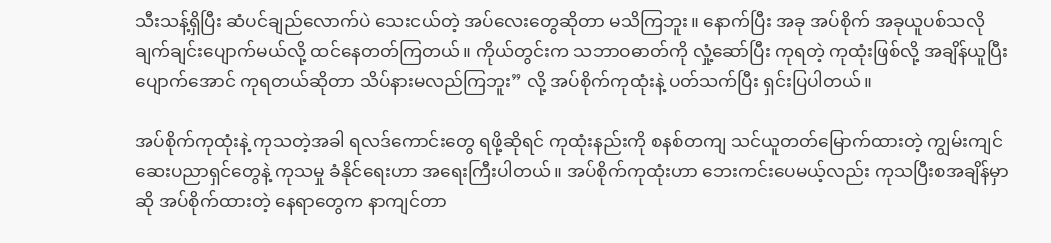သီးသန့်ရှိပြီး ဆံပင်ချည်လောက်ပဲ သေးငယ်တဲ့ အပ်လေးတွေဆိုတာ မသိကြဘူး။ နောက်ပြီး အခု အပ်စိုက် အခုယူပစ်သလို ချက်ချင်းပျောက်မယ်လို့ ထင်နေတတ်ကြတယ်။ ကိုယ်တွင်းက သဘာဝဓာတ်ကို လှုံ့ဆော်ပြီး ကုရတဲ့ ကုထုံးဖြစ်လို့ အချိန်ယူပြီး ပျောက်အောင် ကုရတယ်ဆိုတာ သိပ်နားမလည်ကြဘူး” လို့ အပ်စိုက်ကုထုံးနဲ့ ပတ်သက်ပြီး ရှင်းပြပါတယ်။

အပ်စိုက်ကုထုံးနဲ့ ကုသတဲ့အခါ ရလဒ်ကောင်းတွေ ရဖို့ဆိုရင် ကုထုံးနည်းကို စနစ်တကျ သင်ယူတတ်မြောက်ထားတဲ့ ကျွမ်းကျင်ဆေးပညာရှင်တွေနဲ့ ကုသမှု ခံနိုင်ရေးဟာ အရေးကြီးပါတယ်။ အပ်စိုက်ကုထုံးဟာ ဘေးကင်းပေမယ့်လည်း ကုသပြီးစအချိန်မှာဆို အပ်စိုက်ထားတဲ့ နေရာတွေက နာကျင်တာ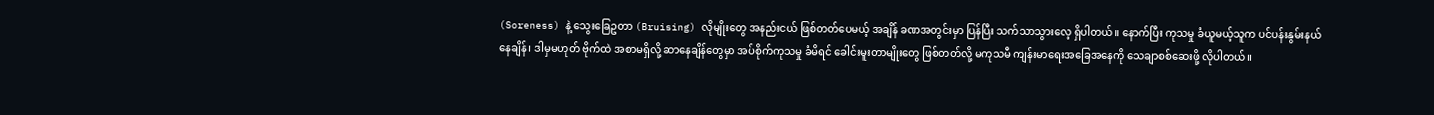(Soreness) နဲ့ သွေးခြေဥတာ (Bruising) လိုမျိုးတွေ အနည်းငယ် ဖြစ်တတ်ပေမယ့် အချိန် ခဏအတွင်းမှာ ပြန်ပြီး သက်သာသွားလေ့ ရှိပါတယ်။ နောက်ပြီး ကုသမှု ခံယူမယ့်သူက ပင်ပန်းနွမ်းနယ်နေချိန်၊ ဒါမှမဟုတ် ဗိုက်ထဲ အစာမရှိလို့ ဆာနေချိန်တွေမှာ အပ်စိုက်ကုသမှု ခံမိရင် ခေါင်းမူးတာမျိုးတွေ ဖြစ်တတ်လို့ မကုသမီ ကျန်းမာရေးအခြေအနေကို သေချာစစ်ဆေးဖို့ လိုပါတယ်။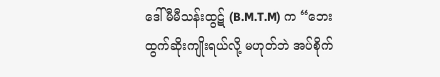ဒေါ်မီမီသန်းထွဋ် (B.M.T.M) က “ဘေးထွက်ဆိုးကျိုးရယ်လို့ မဟုတ်ဘဲ အပ်စိုက်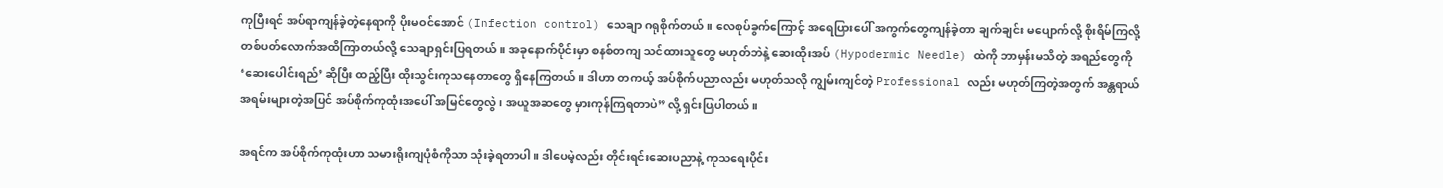ကုပြီးရင် အပ်ရာကျန်ခဲ့တဲ့နေရာကို ပိုးမဝင်အောင် (Infection control) သေချာ ဂရုစိုက်တယ်။ လေစုပ်ခွက်ကြောင့် အရေပြားပေါ် အကွက်တွေကျန်ခဲ့တာ ချက်ချင်း မပျောက်လို့ စိုးရိမ်ကြလို့ တစ်ပတ်လောက်အထိကြာတယ်လို့ သေချာရှင်းပြရတယ်။ အခုနောက်ပိုင်းမှာ စနစ်တကျ သင်ထားသူတွေ မဟုတ်ဘဲနဲ့ ဆေးထိုးအပ် (Hypodermic Needle) ထဲကို ဘာမှန်းမသိတဲ့ အရည်တွေကို ‘ဆေးပေါင်းရည်’ ဆိုပြီး ထည့်ပြီး ထိုးသွင်းကုသနေတာတွေ ရှိနေကြတယ်။ ဒါဟာ တကယ့် အပ်စိုက်ပညာလည်း မဟုတ်သလို ကျွမ်းကျင်တဲ့ Professional လည်း မဟုတ်ကြတဲ့အတွက် အန္တရာယ် အရမ်းများတဲ့အပြင် အပ်စိုက်ကုထုံးအပေါ် အမြင်တွေလွဲ၊ အယူအဆတွေ မှားကုန်ကြရတာပဲ” လို့ ရှင်းပြပါတယ်။

အရင်က အပ်စိုက်ကုထုံးဟာ သမားရိုးကျပုံစံကိုသာ သုံးခဲ့ရတာပါ။ ဒါပေမဲ့လည်း တိုင်းရင်းဆေးပညာနဲ့ ကုသရေးပိုင်း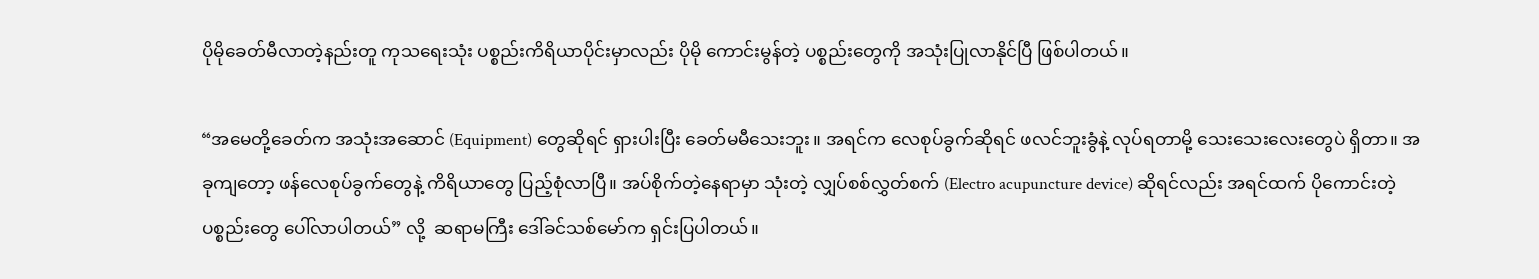ပိုမိုခေတ်မီလာတဲ့နည်းတူ ကုသရေးသုံး ပစ္စည်းကိရိယာပိုင်းမှာလည်း ပိုမို ကောင်းမွန်တဲ့ ပစ္စည်းတွေကို အသုံးပြုလာနိုင်ပြီ ဖြစ်ပါတယ်။

“အမေတို့ခေတ်က အသုံးအဆောင် (Equipment) တွေဆိုရင် ရှားပါးပြီး ခေတ်မမီသေးဘူး။ အရင်က လေစုပ်ခွက်ဆိုရင် ဖလင်ဘူးခွံနဲ့ လုပ်ရတာမို့ သေးသေးလေးတွေပဲ ရှိတာ။ အခုကျတော့ ဖန်လေစုပ်ခွက်တွေနဲ့ ကိရိယာတွေ ပြည့်စုံလာပြီ။ အပ်စိုက်တဲ့နေရာမှာ သုံးတဲ့ လျှပ်စစ်လွှတ်စက် (Electro acupuncture device) ဆိုရင်လည်း အရင်ထက် ပိုကောင်းတဲ့ ပစ္စည်းတွေ ပေါ်လာပါတယ်” လို့  ဆရာမကြီး ဒေါ်ခင်သစ်မော်က ရှင်းပြပါတယ်။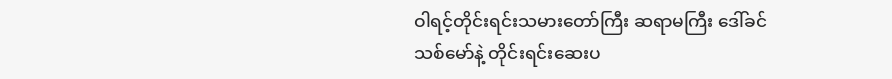ဝါရင့်တိုင်းရင်းသမားတော်ကြီး ဆရာမကြီး ဒေါ်ခင်သစ်မော်နဲ့ တိုင်းရင်းဆေးပ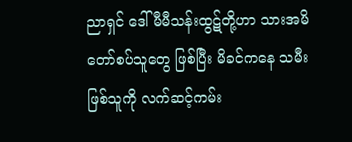ညာရှင် ဒေါ်မီမီသန်းထွဋ်တို့ဟာ သားအမိတော်စပ်သူတွေ ဖြစ်ပြီး မိခင်ကနေ သမီးဖြစ်သူကို လက်ဆင့်ကမ်း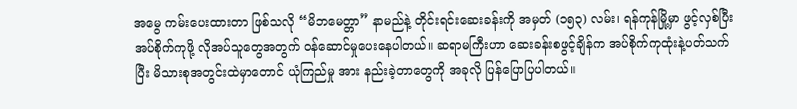အမွေ ကမ်းပေးထားတာ ဖြစ်သလို “မိဘမေတ္တာ” နာမည်နဲ့ တိုင်းရင်းဆေးခန်းကို အမှတ် (၁၅၃) လမ်း၊ ရန်ကုန်မြို့မှာ ဖွင့်လှစ်ပြီး အပ်စိုက်ကုဖို့ လိုအပ်သူတွေအတွက် ဝန်ဆောင်မှုပေးနေပါတယ်။ ဆရာမကြီးဟာ ဆေးခန်းစဖွင့်ချိန်က အပ်စိုက်ကုထုံးနဲ့ပတ်သက်ပြီး မိသားစုအတွင်းထဲမှာတောင် ယုံကြည်မှု အား နည်းခဲ့တာတွေကို အခုလို ပြန်ပြောပြပါတယ်။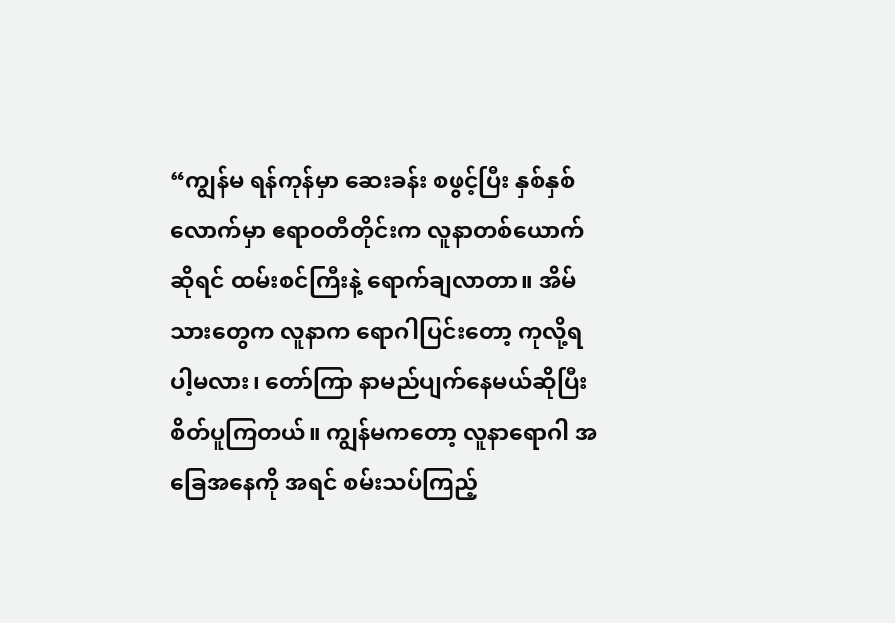“ကျွန်မ ရန်ကုန်မှာ ဆေးခန်း စဖွင့်ပြီး နှစ်နှစ်လောက်မှာ ဧရာဝတီတိုင်းက လူနာတစ်ယောက်ဆိုရင် ထမ်းစင်ကြီးနဲ့ ရောက်ချလာတာ။ အိမ်သားတွေက လူနာက ရောဂါပြင်းတော့ ကုလို့ရပါ့မလား၊ တော်ကြာ နာမည်ပျက်နေမယ်ဆိုပြီး စိတ်ပူကြတယ်။ ကျွန်မကတော့ လူနာရောဂါ အခြေအနေကို အရင် စမ်းသပ်ကြည့်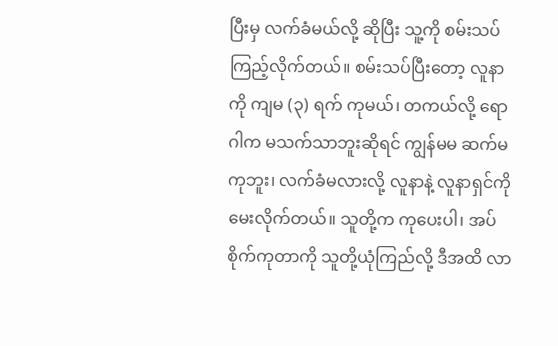ပြီးမှ လက်ခံမယ်လို့ ဆိုပြီး သူ့ကို စမ်းသပ် ကြည့်လိုက်တယ်။ စမ်းသပ်ပြီးတော့ လူနာကို ကျမ (၃) ရက် ကုမယ်၊ တကယ်လို့ ရောဂါက မသက်သာဘူးဆိုရင် ကျွန်မမ ဆက်မကုဘူး၊ လက်ခံမလားလို့ လူနာနဲ့ လူနာရှင်ကို မေးလိုက်တယ်။ သူတို့က ကုပေးပါ၊ အပ်စိုက်ကုတာကို သူတို့ယုံကြည်လို့ ဒီအထိ လာ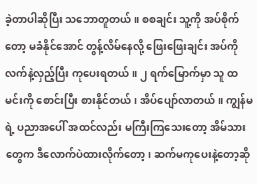ခဲ့တာပါဆိုပြီး သဘောတူတယ်။ စစချင်း သူ့ကို အပ်စိုက်တော့ မခံနိုင်အောင် တွန့်လိမ်နေလို့ ဖြေးဖြေးချင်း အပ်ကို လက်နဲ့လှည့်ပြီး ကုပေးရတယ်။ ၂ ရက်မြောက်မှာ သူ ထမင်းကို စောင်းပြီး စားနိုင်တယ်၊ အိပ်ပျော်လာတယ်။ ကျွန်မရဲ့ ပညာအပေါ် အထင်လည်း မကြီးကြသေးတော့ အိမ်သားတွေက ဒီလောက်ပဲထားလိုက်တော့၊ ဆက်မကုပေးနဲ့တော့ဆို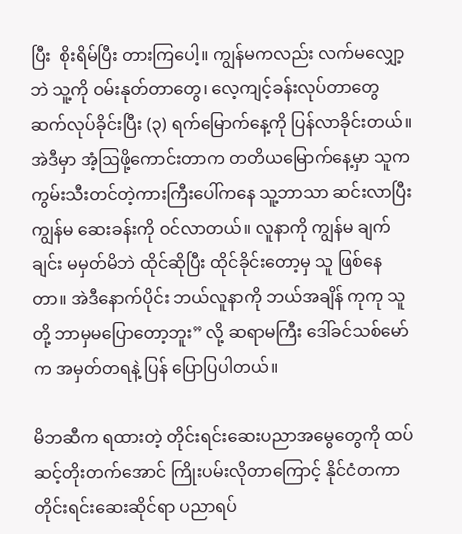ပြီး  စိုးရိမ်ပြီး တားကြပေါ့။ ကျွန်မကလည်း လက်မလျှော့ဘဲ သူ့ကို ဝမ်းနုတ်တာတွေ၊ လေ့ကျင့်ခန်းလုပ်တာတွေ ဆက်လုပ်ခိုင်းပြီး (၃) ရက်မြောက်နေ့ကို ပြန်လာခိုင်းတယ်။ အဲဒီမှာ အံ့ဩဖို့ကောင်းတာက တတိယမြောက်နေ့မှာ သူက ကွမ်းသီးတင်တဲ့ကားကြီးပေါ်ကနေ သူ့ဘာသာ ဆင်းလာပြီး ကျွန်မ ဆေးခန်းကို ဝင်လာတယ်။ လူနာကို ကျွန်မ ချက်ချင်း မမှတ်မိဘဲ ထိုင်ဆိုပြီး ထိုင်ခိုင်းတော့မှ သူ ဖြစ်နေတာ။ အဲဒီနောက်ပိုင်း ဘယ်လူနာကို ဘယ်အချိန် ကုကု သူတို့ ဘာမှမပြောတော့ဘူး” လို့ ဆရာမကြီး ဒေါ်ခင်သစ်မော်က အမှတ်တရနဲ့ ပြန် ပြောပြပါတယ်။

မိဘဆီက ရထားတဲ့ တိုင်းရင်းဆေးပညာအမွေတွေကို ထပ်ဆင့်တိုးတက်အောင် ကြိုးပမ်းလိုတာကြောင့် နိုင်ငံတကာ တိုင်းရင်းဆေးဆိုင်ရာ ပညာရပ်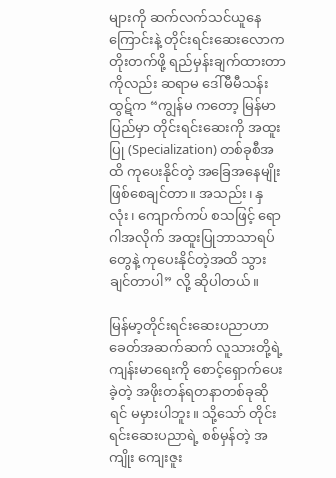များကို ဆက်လက်သင်ယူနေကြောင်းနဲ့ တိုင်းရင်းဆေးလောကတိုးတက်ဖို့ ရည်မှန်းချက်ထားတာကိုလည်း ဆရာမ ဒေါ်မီမီသန်းထွဋ်က “ကျွန်မ ကတော့ မြန်မာပြည်မှာ တိုင်းရင်းဆေးကို အထူးပြု (Specialization) တစ်ခုစီအထိ ကုပေးနိုင်တဲ့ အခြေအနေမျိုး ဖြစ်စေချင်တာ။ အသည်း၊ နှလုံး၊ ကျောက်ကပ် စသဖြင့် ရောဂါအလိုက် အထူးပြုဘာသာရပ်တွေနဲ့ ကုပေးနိုင်တဲ့အထိ သွားချင်တာပါ” လို့ ဆိုပါတယ်။

မြန်မာ့တိုင်းရင်းဆေးပညာဟာ ခေတ်အဆက်ဆက် လူသားတို့ရဲ့ ကျန်းမာရေးကို စောင့်ရှောက်ပေးခဲ့တဲ့ အဖိုးတန်ရတနာတစ်ခုဆိုရင် မမှားပါဘူး။ သို့သော် တိုင်းရင်းဆေးပညာရဲ့ စစ်မှန်တဲ့ အကျိုး ကျေးဇူး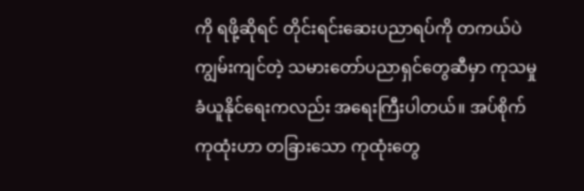ကို ရဖို့ဆိုရင် တိုင်းရင်းဆေးပညာရပ်ကို တကယ်ပဲ ကျွမ်းကျင်တဲ့ သမားတော်ပညာရှင်တွေဆီမှာ ကုသမှု ခံယူနိုင်ရေးကလည်း အရေးကြီးပါတယ်။ အပ်စိုက်ကုထုံးဟာ တခြားသော ကုထုံးတွေ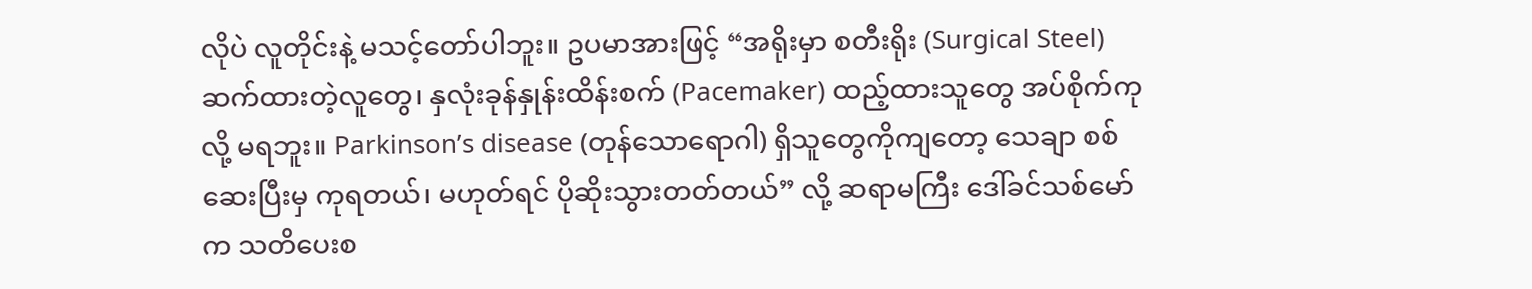လိုပဲ လူတိုင်းနဲ့ မသင့်တော်ပါဘူး။ ဥပမာအားဖြင့် “အရိုးမှာ စတီးရိုး (Surgical Steel) ဆက်ထားတဲ့လူတွေ၊ နှလုံးခုန်နှုန်းထိန်းစက် (Pacemaker) ထည့်ထားသူတွေ အပ်စိုက်ကုလို့ မရဘူး။ Parkinson’s disease (တုန်သောရောဂါ) ရှိသူတွေကိုကျတော့ သေချာ စစ်ဆေးပြီးမှ ကုရတယ်၊ မဟုတ်ရင် ပိုဆိုးသွားတတ်တယ်” လို့ ဆရာမကြီး ဒေါ်ခင်သစ်မော်က သတိပေးစ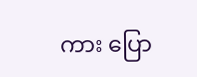ကား ပြော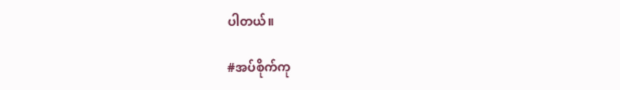ပါတယ်။

#အပ်စိုက်ကု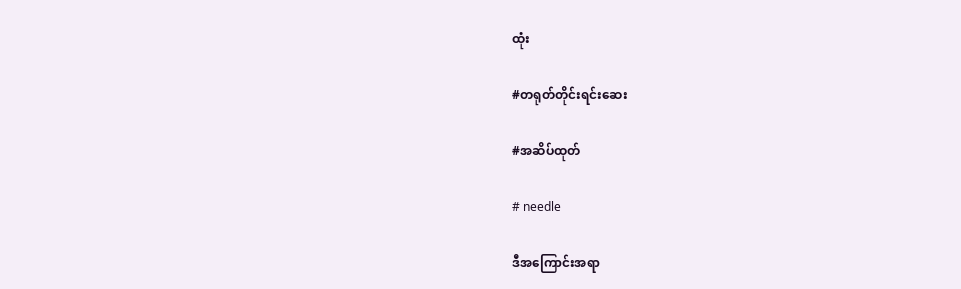ထုံး

#တရုတ်တိုင်းရင်းဆေး

#အဆိပ်ထုတ်

# needle

ဒီအကြောင်းအရာ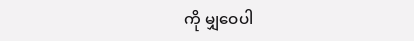ကို မျှဝေပါ